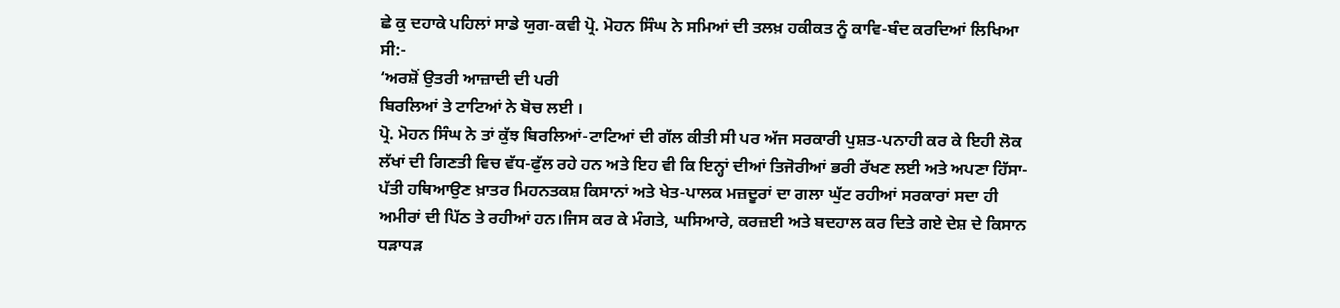ਛੇ ਕੁ ਦਹਾਕੇ ਪਹਿਲਾਂ ਸਾਡੇ ਯੁਗ-ਕਵੀ ਪ੍ਰੋ. ਮੋਹਨ ਸਿੰਘ ਨੇ ਸਮਿਆਂ ਦੀ ਤਲਖ਼ ਹਕੀਕਤ ਨੂੰ ਕਾਵਿ-ਬੰਦ ਕਰਦਿਆਂ ਲਿਖਿਆ ਸੀ:-
‘ਅਰਸ਼ੋਂ ਉਤਰੀ ਆਜ਼ਾਦੀ ਦੀ ਪਰੀ
ਬਿਰਲਿਆਂ ਤੇ ਟਾਟਿਆਂ ਨੇ ਬੋਚ ਲਈ ।
ਪ੍ਰੋ. ਮੋਹਨ ਸਿੰਘ ਨੇ ਤਾਂ ਕੁੱਝ ਬਿਰਲਿਆਂ-ਟਾਟਿਆਂ ਦੀ ਗੱਲ ਕੀਤੀ ਸੀ ਪਰ ਅੱਜ ਸਰਕਾਰੀ ਪੁਸ਼ਤ-ਪਨਾਹੀ ਕਰ ਕੇ ਇਹੀ ਲੋਕ ਲੱਖਾਂ ਦੀ ਗਿਣਤੀ ਵਿਚ ਵੱਧ-ਫੁੱਲ ਰਹੇ ਹਨ ਅਤੇ ਇਹ ਵੀ ਕਿ ਇਨ੍ਹਾਂ ਦੀਆਂ ਤਿਜੋਰੀਆਂ ਭਰੀ ਰੱਖਣ ਲਈ ਅਤੇ ਅਪਣਾ ਹਿੱਸਾ-ਪੱਤੀ ਹਥਿਆਉਣ ਖ਼ਾਤਰ ਮਿਹਨਤਕਸ਼ ਕਿਸਾਨਾਂ ਅਤੇ ਖੇਤ-ਪਾਲਕ ਮਜ਼ਦੂਰਾਂ ਦਾ ਗਲਾ ਘੁੱਟ ਰਹੀਆਂ ਸਰਕਾਰਾਂ ਸਦਾ ਹੀ ਅਮੀਰਾਂ ਦੀ ਪਿੱਠ ਤੇ ਰਹੀਆਂ ਹਨ।ਜਿਸ ਕਰ ਕੇ ਮੰਗਤੇ, ਘਸਿਆਰੇ, ਕਰਜ਼ਈ ਅਤੇ ਬਦਹਾਲ ਕਰ ਦਿਤੇ ਗਏ ਦੇਸ਼ ਦੇ ਕਿਸਾਨ ਧੜਾਧੜ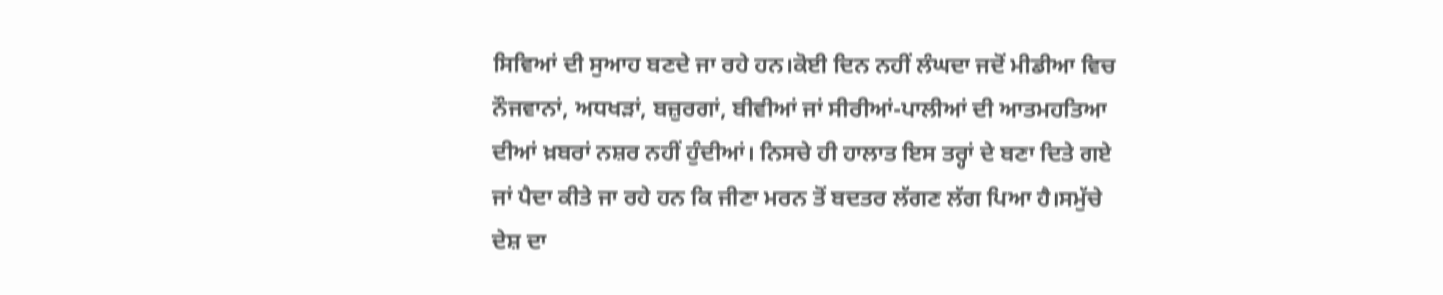ਸਿਵਿਆਂ ਦੀ ਸੁਆਹ ਬਣਦੇ ਜਾ ਰਹੇ ਹਨ।ਕੋਈ ਦਿਨ ਨਹੀਂ ਲੰਘਦਾ ਜਦੋਂ ਮੀਡੀਆ ਵਿਚ ਨੌਜਵਾਨਾਂ, ਅਧਖੜਾਂ, ਬਜ਼ੁਰਗਾਂ, ਬੀਵੀਆਂ ਜਾਂ ਸੀਰੀਆਂ-ਪਾਲੀਆਂ ਦੀ ਆਤਮਹਤਿਆ ਦੀਆਂ ਖ਼ਬਰਾਂ ਨਸ਼ਰ ਨਹੀਂ ਹੁੰਦੀਆਂ। ਨਿਸਚੇ ਹੀ ਹਾਲਾਤ ਇਸ ਤਰ੍ਹਾਂ ਦੇ ਬਣਾ ਦਿਤੇ ਗਏ ਜਾਂ ਪੈਦਾ ਕੀਤੇ ਜਾ ਰਹੇ ਹਨ ਕਿ ਜੀਣਾ ਮਰਨ ਤੋਂ ਬਦਤਰ ਲੱਗਣ ਲੱਗ ਪਿਆ ਹੈ।ਸਮੁੱਚੇ ਦੇਸ਼ ਦਾ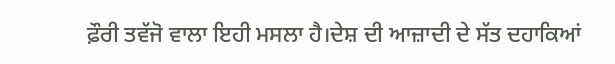ਫ਼ੌਰੀ ਤਵੱਜੋ ਵਾਲਾ ਇਹੀ ਮਸਲਾ ਹੈ।ਦੇਸ਼ ਦੀ ਆਜ਼ਾਦੀ ਦੇ ਸੱਤ ਦਹਾਕਿਆਂ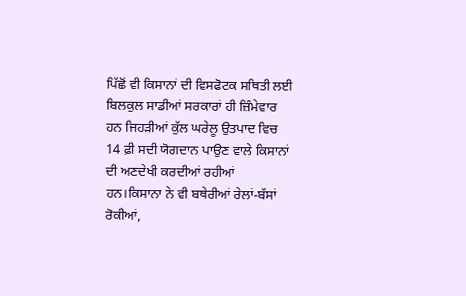ਪਿੱਛੋਂ ਵੀ ਕਿਸਾਨਾਂ ਦੀ ਵਿਸਫੋਟਕ ਸਥਿਤੀ ਲਈ ਬਿਲਕੁਲ ਸਾਡੀਆਂ ਸਰਕਾਰਾਂ ਹੀ ਜ਼ਿੰਮੇਵਾਰ ਹਨ ਜਿਹੜੀਆਂ ਕੁੱਲ ਘਰੇਲੂ ਉਤਪਾਦ ਵਿਚ 14 ਫ਼ੀ ਸਦੀ ਯੋਗਦਾਨ ਪਾਉਣ ਵਾਲੇ ਕਿਸਾਨਾਂ ਦੀ ਅਣਦੇਖੀ ਕਰਦੀਆਂ ਰਹੀਆਂ ਹਨ।ਕਿਸਾਨਾ ਨੇ ਵੀ ਬਥੇਰੀਆਂ ਰੇਲਾਂ-ਬੱਸਾਂ ਰੋਕੀਆਂ,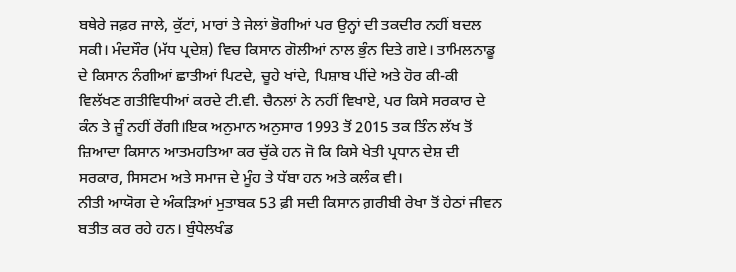ਬਥੇਰੇ ਜਫ਼ਰ ਜਾਲੇ, ਕੁੱਟਾਂ, ਮਾਰਾਂ ਤੇ ਜੇਲਾਂ ਭੋਗੀਆਂ ਪਰ ਉਨ੍ਹਾਂ ਦੀ ਤਕਦੀਰ ਨਹੀਂ ਬਦਲ ਸਕੀ। ਮੰਦਸੌਰ (ਮੱਧ ਪ੍ਰਦੇਸ਼) ਵਿਚ ਕਿਸਾਨ ਗੋਲੀਆਂ ਨਾਲ ਭੁੰਨ ਦਿਤੇ ਗਏ। ਤਾਮਿਲਨਾਡੂ ਦੇ ਕਿਸਾਨ ਨੰਗੀਆਂ ਛਾਤੀਆਂ ਪਿਟਦੇ, ਚੂਹੇ ਖਾਂਦੇ, ਪਿਸ਼ਾਬ ਪੀਂਦੇ ਅਤੇ ਹੋਰ ਕੀ-ਕੀ ਵਿਲੱਖਣ ਗਤੀਵਿਧੀਆਂ ਕਰਦੇ ਟੀ.ਵੀ. ਚੈਨਲਾਂ ਨੇ ਨਹੀਂ ਵਿਖਾਏ, ਪਰ ਕਿਸੇ ਸਰਕਾਰ ਦੇ ਕੰਨ ਤੇ ਜੂੰ ਨਹੀਂ ਰੇਂਗੀ।ਇਕ ਅਨੁਮਾਨ ਅਨੁਸਾਰ 1993 ਤੋਂ 2015 ਤਕ ਤਿੰਨ ਲੱਖ ਤੋਂ ਜ਼ਿਆਦਾ ਕਿਸਾਨ ਆਤਮਹਤਿਆ ਕਰ ਚੁੱਕੇ ਹਨ ਜੋ ਕਿ ਕਿਸੇ ਖੇਤੀ ਪ੍ਰਧਾਨ ਦੇਸ਼ ਦੀ ਸਰਕਾਰ, ਸਿਸਟਮ ਅਤੇ ਸਮਾਜ ਦੇ ਮੂੰਹ ਤੇ ਧੱਬਾ ਹਨ ਅਤੇ ਕਲੰਕ ਵੀ।
ਨੀਤੀ ਆਯੋਗ ਦੇ ਅੰਕੜਿਆਂ ਮੁਤਾਬਕ 53 ਫ਼ੀ ਸਦੀ ਕਿਸਾਨ ਗ਼ਰੀਬੀ ਰੇਖਾ ਤੋਂ ਹੇਠਾਂ ਜੀਵਨ ਬਤੀਤ ਕਰ ਰਹੇ ਹਨ। ਬੁੰਧੇਲਖੰਡ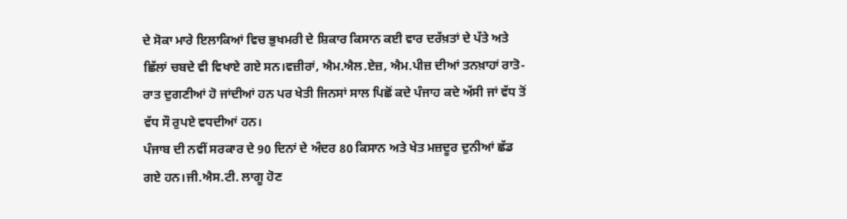ਦੇ ਸੋਕਾ ਮਾਰੇ ਇਲਾਕਿਆਂ ਵਿਚ ਭੁਖਮਰੀ ਦੇ ਸ਼ਿਕਾਰ ਕਿਸਾਨ ਕਈ ਵਾਰ ਦਰੱਖ਼ਤਾਂ ਦੇ ਪੱਤੇ ਅਤੇ ਛਿੱਲਾਂ ਚਬਦੇ ਵੀ ਵਿਖਾਏ ਗਏ ਸਨ।ਵਜ਼ੀਰਾਂ, ਐਮ.ਐਲ.ਏਜ਼, ਐਮ.ਪੀਜ਼ ਦੀਆਂ ਤਨਖ਼ਾਹਾਂ ਰਾਤੋ-ਰਾਤ ਦੁਗਣੀਆਂ ਹੋ ਜਾਂਦੀਆਂ ਹਨ ਪਰ ਖੇਤੀ ਜਿਨਸਾਂ ਸਾਲ ਪਿਛੋਂ ਕਦੇ ਪੰਜਾਹ ਕਦੇ ਅੱਸੀ ਜਾਂ ਵੱਧ ਤੋਂ ਵੱਧ ਸੌ ਰੁਪਏ ਵਧਦੀਆਂ ਹਨ।
ਪੰਜਾਬ ਦੀ ਨਵੀਂ ਸਰਕਾਰ ਦੇ 90 ਦਿਨਾਂ ਦੇ ਅੰਦਰ 80 ਕਿਸਾਨ ਅਤੇ ਖੇਤ ਮਜ਼ਦੂਰ ਦੁਨੀਆਂ ਛੱਡ ਗਏ ਹਨ।ਜੀ.ਐਸ.ਟੀ. ਲਾਗੂ ਹੋਣ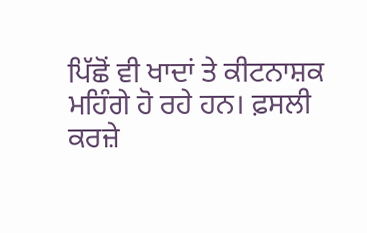ਪਿੱਛੋਂ ਵੀ ਖਾਦਾਂ ਤੇ ਕੀਟਨਾਸ਼ਕ ਮਹਿੰਗੇ ਹੋ ਰਹੇ ਹਨ। ਫ਼ਸਲੀ ਕਰਜ਼ੇ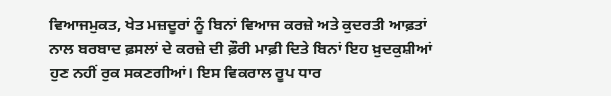ਵਿਆਜਮੁਕਤ, ਖੇਤ ਮਜ਼ਦੂਰਾਂ ਨੂੰ ਬਿਨਾਂ ਵਿਆਜ ਕਰਜ਼ੇ ਅਤੇ ਕੁਦਰਤੀ ਆਫ਼ਤਾਂ ਨਾਲ ਬਰਬਾਦ ਫ਼ਸਲਾਂ ਦੇ ਕਰਜ਼ੇ ਦੀ ਫ਼ੌਰੀ ਮਾਫ਼ੀ ਦਿਤੇ ਬਿਨਾਂ ਇਹ ਖ਼ੁਦਕੁਸ਼ੀਆਂ ਹੁਣ ਨਹੀਂ ਰੁਕ ਸਕਣਗੀਆਂ। ਇਸ ਵਿਕਰਾਲ ਰੂਪ ਧਾਰ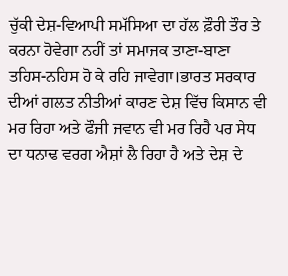ਚੁੱਕੀ ਦੇਸ਼-ਵਿਆਪੀ ਸਮੱਸਿਆ ਦਾ ਹੱਲ ਫ਼ੌਰੀ ਤੌਰ ਤੇ ਕਰਨਾ ਹੋਵੇਗਾ ਨਹੀਂ ਤਾਂ ਸਮਾਜਕ ਤਾਣਾ-ਬਾਣਾ ਤਹਿਸ-ਨਹਿਸ ਹੋ ਕੇ ਰਹਿ ਜਾਵੇਗਾ।ਭਾਰਤ ਸਰਕਾਰ ਦੀਆਂ ਗਲਤ ਨੀਤੀਆਂ ਕਾਰਣ ਦੇਸ਼ ਵਿੱਚ ਕਿਸਾਨ ਵੀ ਮਰ ਰਿਹਾ ਅਤੇ ਫੌਜੀ ਜਵਾਨ ਵੀ ਮਰ ਰਿਹੈ ਪਰ ਸੇਧ ਦਾ ਧਨਾਢ ਵਰਗ ਐਸ਼ਾਂ ਲੈ ਰਿਹਾ ਹੈ ਅਤੇ ਦੇਸ਼ ਦੇ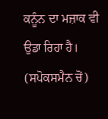ਕਨੂੰਨ ਦਾ ਮਜ਼ਾਕ ਵੀ ਉਡਾ ਰਿਹਾ ਹੈ। (ਸਪੋਕਸਮੈਨ ਚੋਂ)